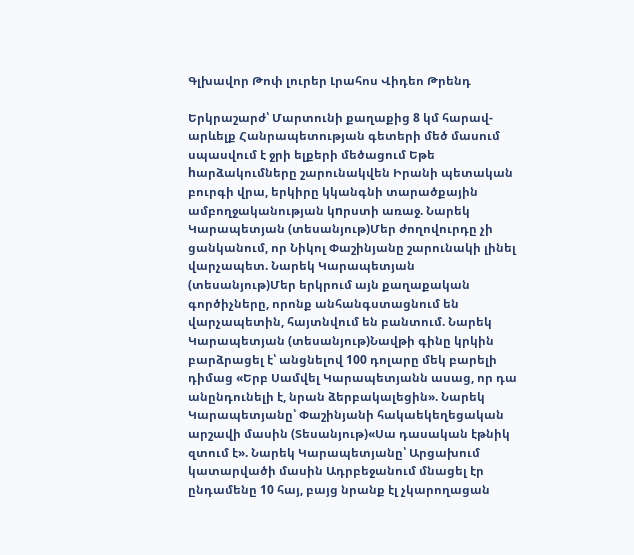Գլխավոր Թոփ լուրեր Լրահոս Վիդեո Թրենդ

Երկրաշարժ՝ Մարտունի քաղաքից 8 կմ հարավ-արևելք Հանրապետության գետերի մեծ մասում սպասվում է ջրի ելքերի մեծացում Եթե hարձակումները շարունակվեն Իրանի պետական բուրգի վրա, երկիրը կկանգնի տարածքային ամբողջականության կnրստի առաջ. Նարեկ Կարապետյան (տեսանյութ)Մեր ժողովուրդը չի ցանկանում, որ Նիկոլ Փաշինյանը շարունակի լինել վարչապետ. Նարեկ Կարապետյան (տեսանյութ)Մեր երկրում այն քաղաքական գործիչները, որոնք անհանգստացնում են վարչապետին, հայտնվում են բանտում. Նարեկ Կարապետյան (տեսանյութ)Նավթի գինը կրկին բարձրացել է՝ անցնելով 100 դոլարը մեկ բարելի դիմաց «Երբ Սամվել Կարապետյանն ասաց, որ դա անընդունելի է, նրան ձերբակալեցին». Նարեկ Կարապետյանը՝ Փաշինյանի հակաեկեղեցական արշավի մասին (Տեսանյութ)«Սա դասական էթնիկ զտում է». Նարեկ Կարապետյանը՝ Արցախում կատարվածի մասին Ադրբեջանում մնացել էր ընդամենը 10 հայ, բայց նրանք էլ չկարողացան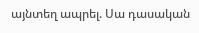այնտեղ ապրել. Սա դասական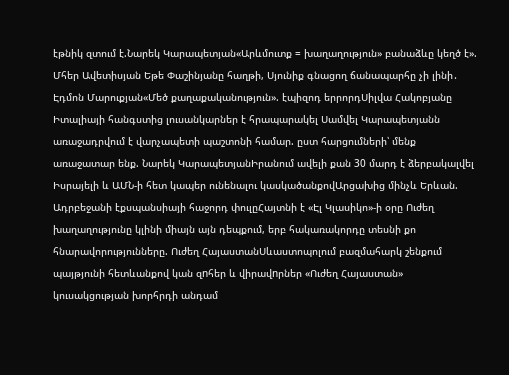էթնիկ զտում է.Նարեկ Կարապետյան«Արևմուտք = խաղաղություն» բանաձևը կեղծ է». Մհեր Ավետիսյան Եթե Փաշինյանը հաղթի, Սյունիք գնացող ճանապարհը չի լինի․ Էդմոն Մարուքյան«Մեծ քաղաքականություն». էպիզոդ երրորդՍիլվա Հակոբյանը Իտալիայի հանգստից լուսանկարներ է հրապարակել Սամվել Կարապետյանն առաջադրվում է վարչապետի պաշտոնի համար. ըստ հարցումների՝ մենք առաջատար ենք. Նարեկ ԿարապետյանԻրանում ավելի քան 30 մարդ է ձերբակալվել Իսրայելի և ԱՄՆ-ի հետ կապեր ունենալու կասկածանքովԱրցախից մինչև Երևան. Ադրբեջանի էքսպանսիայի հաջորդ փուլըՀայտնի է «Էլ Կլասիկո»-ի օրը Ուժեղ խաղաղությունը կլինի միայն այն դեպքում, երբ հակառակորդը տեսնի քո հնարավորությունները. Ուժեղ ՀայաստանՍևաստոպոլում բազմահարկ շենքում պայթյունի հետևանքով կան զnհեր և վիրավnրներ «Ուժեղ Հայաստան» կուսակցության խորհրդի անդամ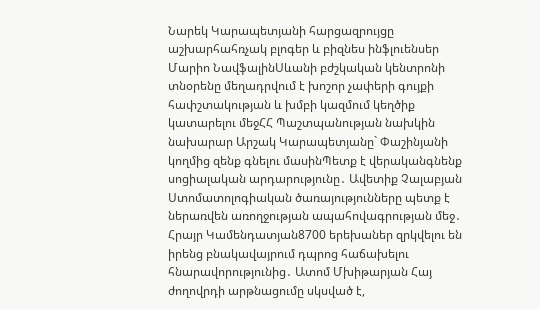Նարեկ Կարապետյանի հարցազրույցը աշխարհահռչակ բլոգեր և բիզնես ինֆլուենսեր Մարիո ՆավֆալինՍևանի բժշկական կենտրոնի տնօրենը մեղադրվում է խոշոր չափերի գույքի հափշտակության և խմբի կազմում կեղծիք կատարելու մեջՀՀ Պաշտպանության նախկին նախարար Արշակ Կարապետյանը` Փաշինյանի կողմից զենք գնելու մասինՊետք է վերականգնենք սոցիալական արդարությունը․ Ավետիք Չալաբյան Ստոմատոլոգիական ծառայությունները պետք է ներառվեն առողջության ապահովագրության մեջ․ Հրայր Կամենդատյան8700 երեխաներ զրկվելու են իրենց բնակավայրում դպրոց հաճախելու հնարավորությունից․ Ատոմ Մխիթարյան Հայ ժողովրդի արթնացումը սկսված է,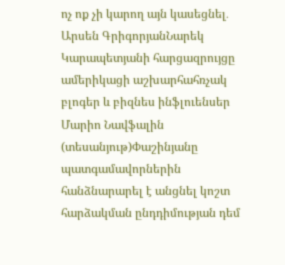ոչ ոք չի կարող այն կասեցնել․ Արսեն ԳրիգորյանՆարեկ Կարապետյանի հարցազրույցը ամերիկացի աշխարհահռչակ բլոգեր և բիզնես ինֆլուենսեր Մարիո Նավֆալին (տեսանյութ)Փաշինյանը պատգամավորներին հանձնարարել է անցնել կոշտ հարձակման ընդդիմության դեմ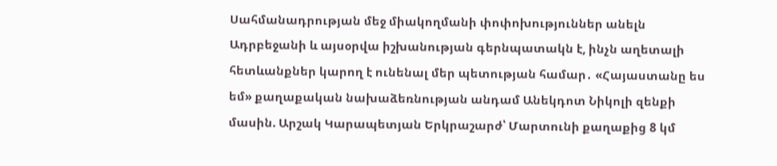Սահմանադրության մեջ միակողմանի փոփոխություններ անելն Ադրբեջանի և այսօրվա իշխանության գերնպատակն է, ինչն աղետալի հետևանքներ կարող է ունենալ մեր պետության համար․ «Հայաստանը ես եմ» քաղաքական նախաձեռնության անդամ Անեկդոտ Նիկոլի զենքի մասին. Արշակ Կարապետյան Երկրաշարժ՝ Մարտունի քաղաքից 8 կմ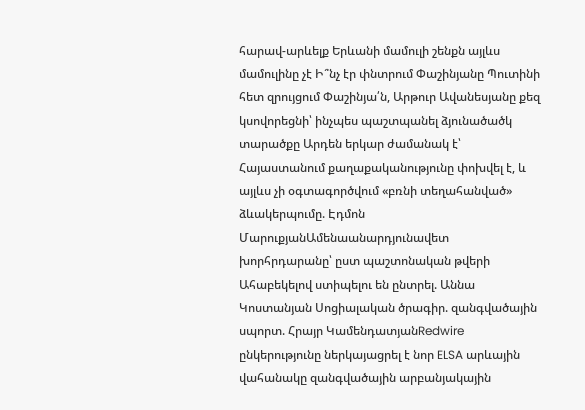հարավ-արևելք Երևանի մամուլի շենքն այլևս մամուլինը չէ Ի՞նչ էր փնտրում Փաշինյանը Պուտինի հետ զրույցում Փաշինյա՛ն, Արթուր Ավանեսյանը քեզ կսովորեցնի՝ ինչպես պաշտպանել ձյունածածկ տարածքը Արդեն երկար ժամանակ է՝ Հայաստանում քաղաքականությունը փոխվել է, և այլևս չի օգտագործվում «բռնի տեղահանված» ձևակերպումը. Էդմոն ՄարուքյանԱմենաանարդյունավետ խորհրդարանը՝ ըստ պաշտոնական թվերի Ահաբեկելով ստիպելու են ընտրել. Աննա Կոստանյան Սոցիալական ծրագիր. զանգվածային սպորտ. Հրայր ԿամենդատյանRedwire ընկերությունը ներկայացրել է նոր ELSA արևային վահանակը զանգվածային արբանյակային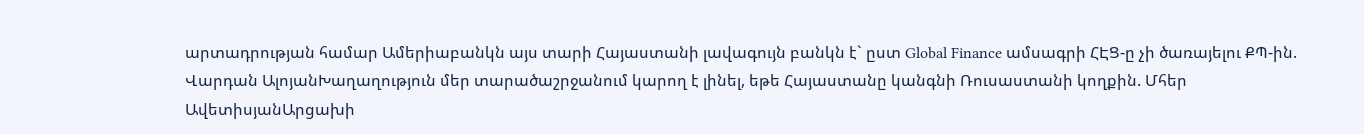արտադրության համար Ամերիաբանկն այս տարի Հայաստանի լավագույն բանկն է` ըստ Global Finance ամսագրի ՀԷՑ-ը չի ծառայելու ՔՊ-ին. Վարդան ԱլոյանԽաղաղություն մեր տարածաշրջանում կարող է լինել, եթե Հայաստանը կանգնի Ռուսաստանի կողքին. Մհեր ԱվետիսյանԱրցախի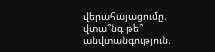վերահայացումը. վտա՞նգ թե՞ անվտանգություն.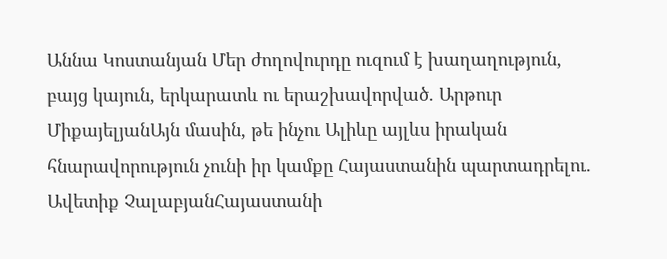Աննա Կոստանյան Մեր ժողովուրդը ուզում է խաղաղություն, բայց կայուն, երկարատև ու երաշխավորված. Արթուր ՄիքայելյանԱյն մասին, թե ինչու Ալիևը այլևս իրական հնարավորություն չունի իր կամքը Հայաստանին պարտադրելու. Ավետիք ՉալաբյանՀայաստանի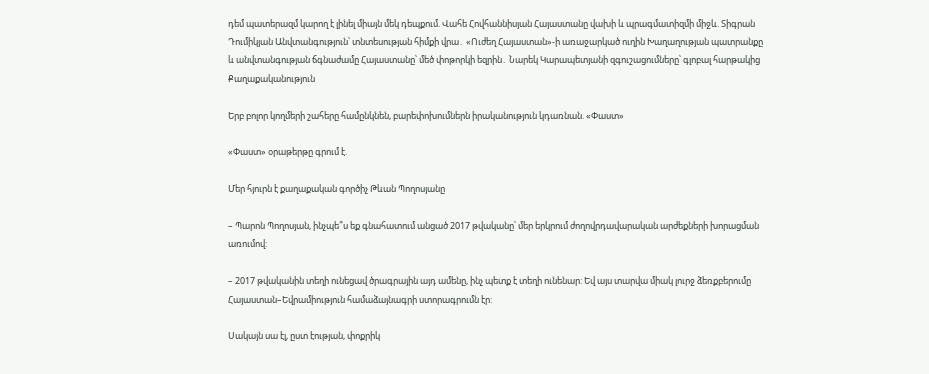դեմ պատերազմ կարող է լինել միայն մեկ դեպքում. Վահե Հովհաննիսյան Հայաստանը վախի և պրագմատիզմի միջև. Տիգրան Դումիկյան Անվտանգություն՝ տնտեսության հիմքի վրա․ «Ուժեղ Հայաստան»-ի առաջարկած ուղին Խաղաղության պատրանքը և անվտանգության ճգնաժամը Հայաստանը՝ մեծ փոթորկի եզրին․ Նարեկ Կարապետյանի զգուշացումները՝ գլոբալ հարթակից
Քաղաքականություն

Երբ բոլոր կողմերի շահերը համընկնեն, բարեփոխումներն իրականություն կդառնան. «Փաստ»

«Փաստ» օրաթերթը գրում է.

Մեր հյուրն է քաղաքական գործիչ Թևան Պողոսյանը

– Պարոն Պողոսյան, ինչպե՞ս եք գնահատում անցած 2017 թվականը՝ մեր երկրում ժողովրդավարական արժեքների խորացման առումով:

– 2017 թվականին տեղի ունեցավ ծրագրային այդ ամենը, ինչ պետք է տեղի ունենար: Եվ այս տարվա միակ լուրջ ձեռքբերումը Հայաստան–Եվրամիություն համաձայնագրի ստորագրումն էր:

Սակայն սա էլ, ըստ էության, փոքրիկ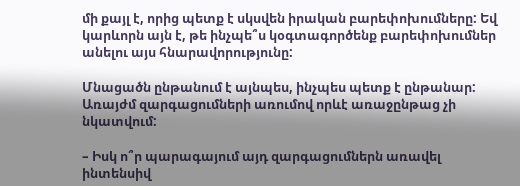մի քայլ է, որից պետք է սկսվեն իրական բարեփոխումները: Եվ կարևորն այն է, թե ինչպե՞ս կօգտագործենք բարեփոխումներ անելու այս հնարավորությունը:

Մնացածն ընթանում է այնպես, ինչպես պետք է ընթանար: Առայժմ զարգացումների առումով որևէ առաջընթաց չի նկատվում:

– Իսկ ո՞ր պարագայում այդ զարգացումներն առավել ինտենսիվ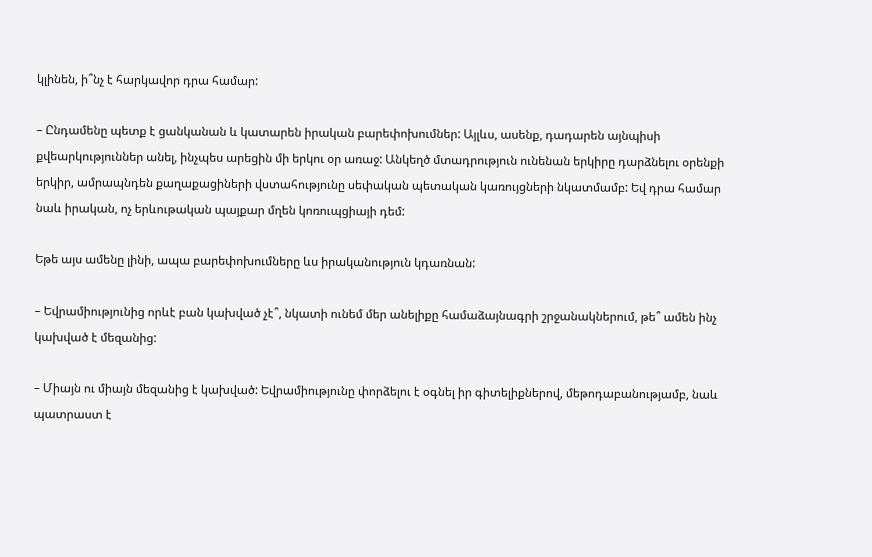կլինեն, ի՞նչ է հարկավոր դրա համար:

– Ընդամենը պետք է ցանկանան և կատարեն իրական բարեփոխումներ: Այլևս, ասենք, դադարեն այնպիսի քվեարկություններ անել, ինչպես արեցին մի երկու օր առաջ: Անկեղծ մտադրություն ունենան երկիրը դարձնելու օրենքի երկիր, ամրապնդեն քաղաքացիների վստահությունը սեփական պետական կառույցների նկատմամբ: Եվ դրա համար նաև իրական, ոչ երևութական պայքար մղեն կոռուպցիայի դեմ:

Եթե այս ամենը լինի, ապա բարեփոխումները ևս իրականություն կդառնան:

– Եվրամիությունից որևէ բան կախված չէ՞, նկատի ունեմ մեր անելիքը համաձայնագրի շրջանակներում, թե՞ ամեն ինչ կախված է մեզանից:

– Միայն ու միայն մեզանից է կախված: Եվրամիությունը փորձելու է օգնել իր գիտելիքներով, մեթոդաբանությամբ, նաև պատրաստ է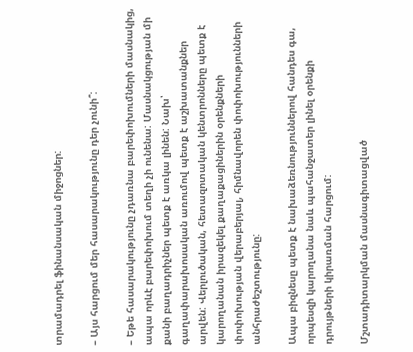տրամադրել ֆինանսական միջոցներ:

– Այս հարցում մեր հասարակությունը դեր չունի՞:

– Եթե հասարակությունը չդառնա բարեփոխումների մասնակից, ապա որևէ բարեփոխում տեղի չի ունենա: Մասնակցության մի քանի բաղադրիչներ պետք է առկա լինեն: Նախ՝ գաղափարախոսական առումով պետք է աշխատանքներ արվեն: Վերլուծական, հետազոտական կենտրոնները պետք է կարողանան իրազեկել քաղաքացիներին օրենքների փոփոխության վերաբերյալ, հիմնավորեն փոփոխությունների անհրաժեշտությունը:

Ապա բիզնեսը պետք է նախաձեռնություններով հանդես գա, որպեսզի կարողանա նաև պահանջատեր լինել օրենքի դրույթների կիրառման հարցում:

Մշտադիտարկման մասնագիտացված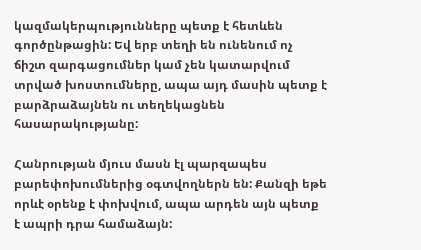կազմակերպությունները պետք է հետևեն գործընթացին: Եվ երբ տեղի են ունենում ոչ ճիշտ զարգացումներ կամ չեն կատարվում տրված խոստումները, ապա այդ մասին պետք է բարձրաձայնեն ու տեղեկացնեն հասարակությանը:

Հանրության մյուս մասն էլ պարզապես բարեփոխումներից օգտվողներն են: Քանզի եթե որևէ օրենք է փոխվում, ապա արդեն այն պետք է ապրի դրա համաձայն: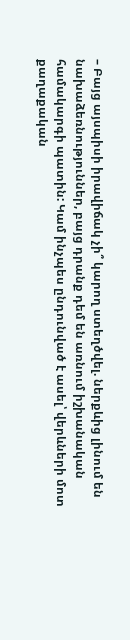– Բայց այսպիսի իրավիճակ չի՞ կարող ստեղծվել. ներքևից լինում են նախաձեռնություններ, բայց դրանք դեմ են առնում իշխանական համակարգի պատին: Կամ ինչպես ընդունված է ասել՝ վերևների մոտ քաղաքական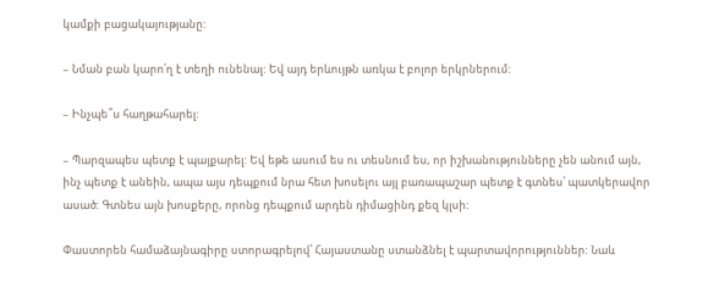կամքի բացակայությանը:

– Նման բան կարո՛ղ է տեղի ունենալ: Եվ այդ երևույթն առկա է բոլոր երկրներում:

– Ինչպե՞ս հաղթահարել:

– Պարզապես պետք է պայքարել: Եվ եթե ասում ես ու տեսնում ես, որ իշխանությունները չեն անում այն, ինչ պետք է անեին, ապա այս դեպքում նրա հետ խոսելու այլ բառապաշար պետք է գտնես՝ պատկերավոր ասած: Գտնես այն խոսքերը, որոնց դեպքում արդեն դիմացինդ քեզ կլսի:

Փաստորեն համաձայնագիրը ստորագրելով՝ Հայաստանը ստանձնել է պարտավորություններ: Նաև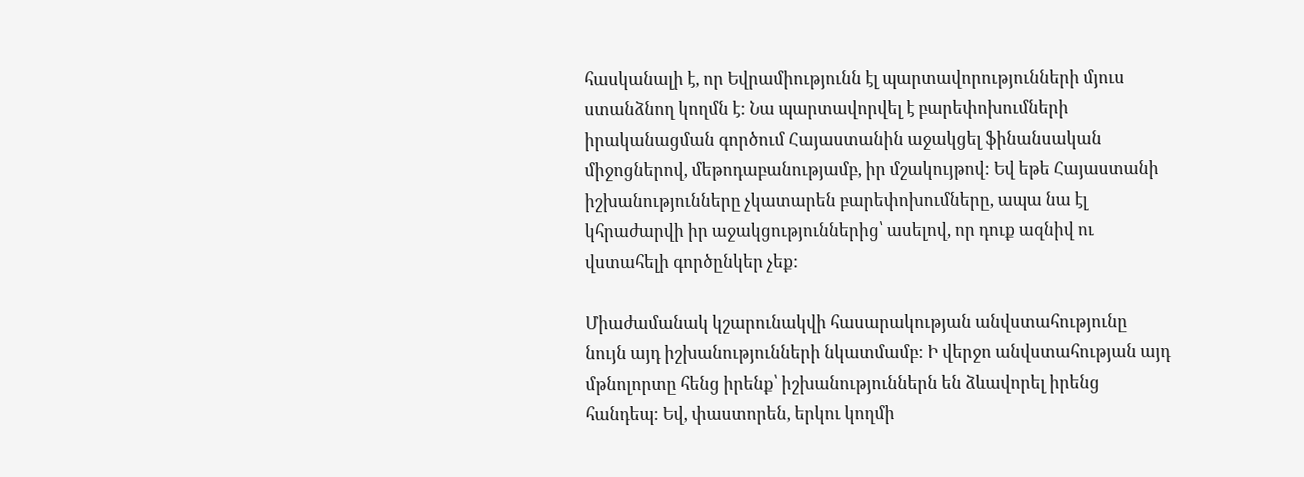հասկանալի է, որ Եվրամիությունն էլ պարտավորությունների մյուս ստանձնող կողմն է: Նա պարտավորվել է բարեփոխումների իրականացման գործում Հայաստանին աջակցել ֆինանսական միջոցներով, մեթոդաբանությամբ, իր մշակույթով: Եվ եթե Հայաստանի իշխանությունները չկատարեն բարեփոխումները, ապա նա էլ կհրաժարվի իր աջակցություններից՝ ասելով, որ դուք ազնիվ ու վստահելի գործընկեր չեք:

Միաժամանակ կշարունակվի հասարակության անվստահությունը նույն այդ իշխանությունների նկատմամբ: Ի վերջո անվստահության այդ մթնոլորտը հենց իրենք՝ իշխանություններն են ձևավորել իրենց հանդեպ: Եվ, փաստորեն, երկու կողմի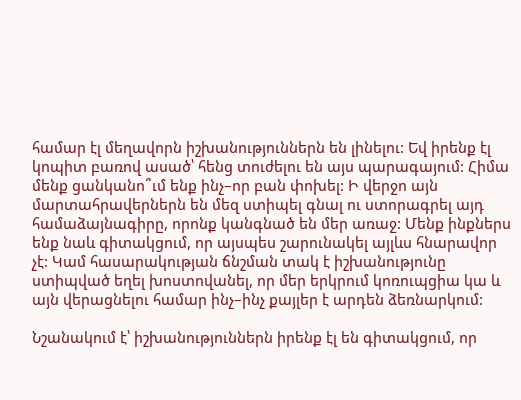համար էլ մեղավորն իշխանություններն են լինելու: Եվ իրենք էլ կոպիտ բառով ասած՝ հենց տուժելու են այս պարագայում: Հիմա մենք ցանկանո՞ւմ ենք ինչ–որ բան փոխել: Ի վերջո այն մարտահրավերներն են մեզ ստիպել գնալ ու ստորագրել այդ համաձայնագիրը, որոնք կանգնած են մեր առաջ: Մենք ինքներս ենք նաև գիտակցում, որ այսպես շարունակել այլևս հնարավոր չէ: Կամ հասարակության ճնշման տակ է իշխանությունը ստիպված եղել խոստովանել, որ մեր երկրում կոռուպցիա կա և այն վերացնելու համար ինչ–ինչ քայլեր է արդեն ձեռնարկում:

Նշանակում է՝ իշխանություններն իրենք էլ են գիտակցում, որ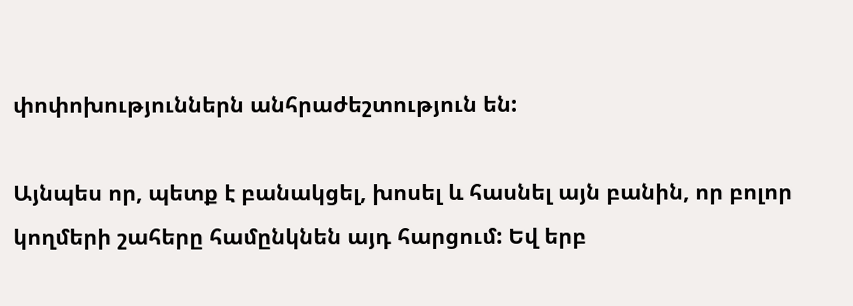փոփոխություններն անհրաժեշտություն են:

Այնպես որ, պետք է բանակցել, խոսել և հասնել այն բանին, որ բոլոր կողմերի շահերը համընկնեն այդ հարցում: Եվ երբ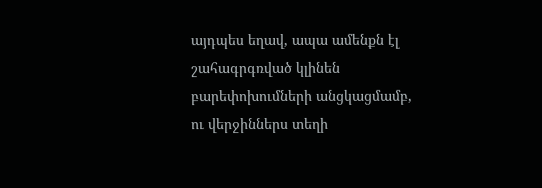այդպես եղավ, ապա ամենքն էլ շահագրգռված կլինեն բարեփոխումների անցկացմամբ, ու վերջիններս տեղի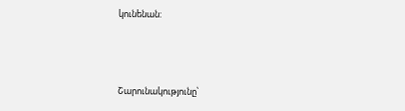կունենան:



Շարունակությունը՝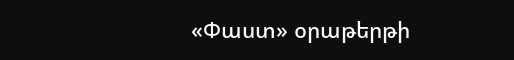«Փաստ» օրաթերթի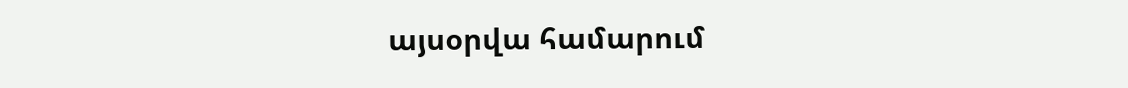այսօրվա համարում